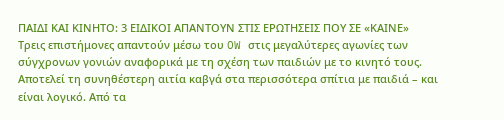ΠΑΙΔΙ ΚΑΙ ΚΙΝΗΤΟ: 3 ΕΙΔΙΚΟΙ ΑΠΑΝΤΟΥΝ ΣΤΙΣ ΕΡΩΤΗΣΕΙΣ ΠΟΥ ΣΕ «ΚΑΙΝΕ»
Τρεις επιστήμονες απαντούν μέσω του OW στις μεγαλύτερες αγωνίες των σύγχρονων γονιών αναφορικά με τη σχέση των παιδιών με το κινητό τους.
Αποτελεί τη συνηθέστερη αιτία καβγά στα περισσότερα σπίτια με παιδιά – και είναι λογικό. Από τα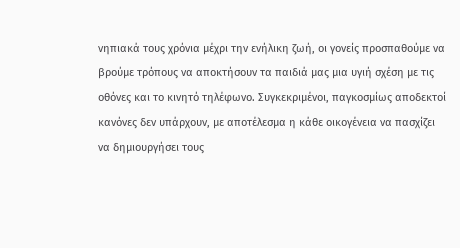νηπιακά τους χρόνια μέχρι την ενήλικη ζωή, οι γονείς προσπαθούμε να βρούμε τρόπους να αποκτήσουν τα παιδιά μας μια υγιή σχέση με τις οθόνες και το κινητό τηλέφωνο. Συγκεκριμένοι, παγκοσμίως αποδεκτοί κανόνες δεν υπάρχουν, με αποτέλεσμα η κάθε οικογένεια να πασχίζει να δημιουργήσει τους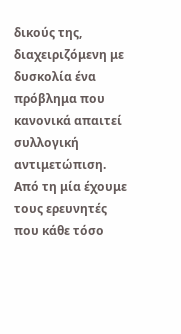δικούς της, διαχειριζόμενη με δυσκολία ένα πρόβλημα που κανονικά απαιτεί συλλογική αντιμετώπιση.
Από τη μία έχουμε τους ερευνητές που κάθε τόσο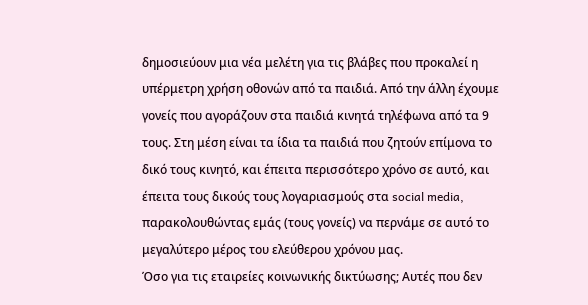δημοσιεύουν μια νέα μελέτη για τις βλάβες που προκαλεί η υπέρμετρη χρήση οθονών από τα παιδιά. Από την άλλη έχουμε γονείς που αγοράζουν στα παιδιά κινητά τηλέφωνα από τα 9 τους. Στη μέση είναι τα ίδια τα παιδιά που ζητούν επίμονα το δικό τους κινητό, και έπειτα περισσότερο χρόνο σε αυτό, και έπειτα τους δικούς τους λογαριασμούς στα social media, παρακολουθώντας εμάς (τους γονείς) να περνάμε σε αυτό το μεγαλύτερο μέρος του ελεύθερου χρόνου μας.
Όσο για τις εταιρείες κοινωνικής δικτύωσης; Αυτές που δεν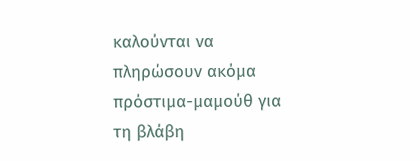καλούνται να πληρώσουν ακόμα πρόστιμα-μαμούθ για τη βλάβη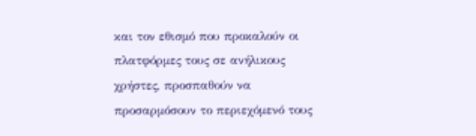και τον εθισμό που προκαλούν οι πλατφόρμες τους σε ανήλικους χρήστες, προσπαθούν να προσαρμόσουν το περιεχόμενό τους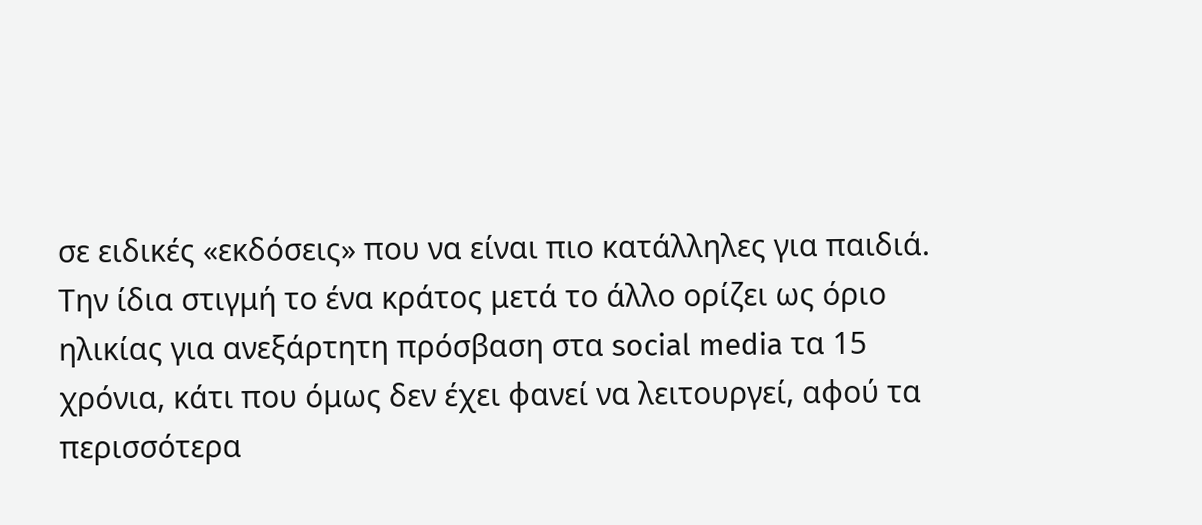σε ειδικές «εκδόσεις» που να είναι πιο κατάλληλες για παιδιά.
Την ίδια στιγμή το ένα κράτος μετά το άλλο ορίζει ως όριο ηλικίας για ανεξάρτητη πρόσβαση στα social media τα 15 χρόνια, κάτι που όμως δεν έχει φανεί να λειτουργεί, αφού τα περισσότερα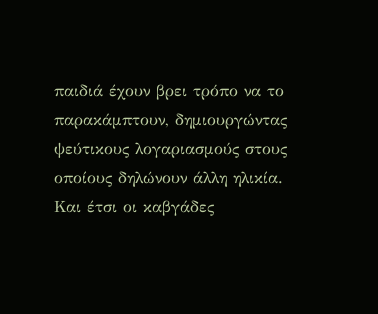παιδιά έχουν βρει τρόπο να το παρακάμπτουν, δημιουργώντας ψεύτικους λογαριασμούς στους οποίους δηλώνουν άλλη ηλικία.
Και έτσι οι καβγάδες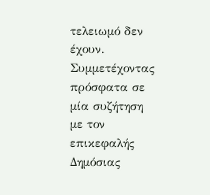τελειωμό δεν έχουν.
Συμμετέχοντας πρόσφατα σε μία συζήτηση με τον επικεφαλής Δημόσιας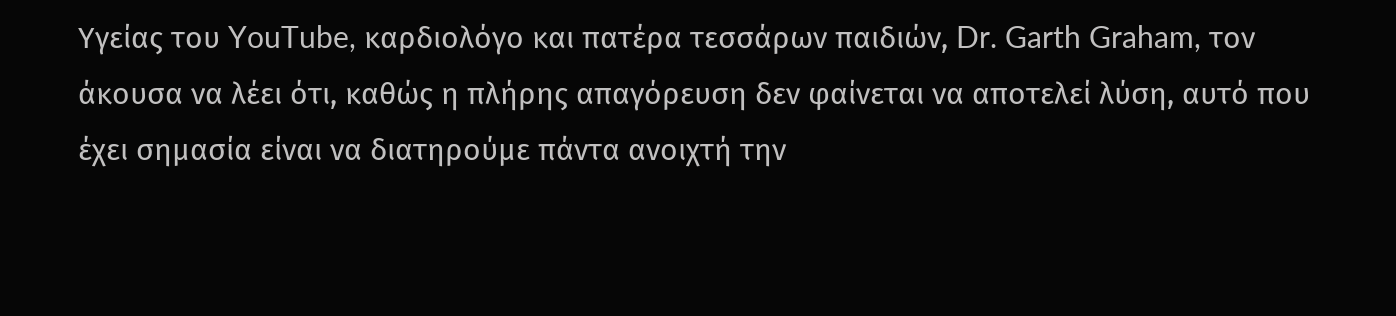Υγείας του YouTube, καρδιολόγο και πατέρα τεσσάρων παιδιών, Dr. Garth Graham, τον άκουσα να λέει ότι, καθώς η πλήρης απαγόρευση δεν φαίνεται να αποτελεί λύση, αυτό που έχει σημασία είναι να διατηρούμε πάντα ανοιχτή την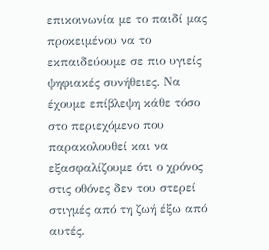επικοινωνία με το παιδί μας προκειμένου να το εκπαιδεύουμε σε πιο υγιείς ψηφιακές συνήθειες. Να έχουμε επίβλεψη κάθε τόσο στο περιεχόμενο που παρακολουθεί και να εξασφαλίζουμε ότι ο χρόνος στις οθόνες δεν του στερεί στιγμές από τη ζωή έξω από αυτές.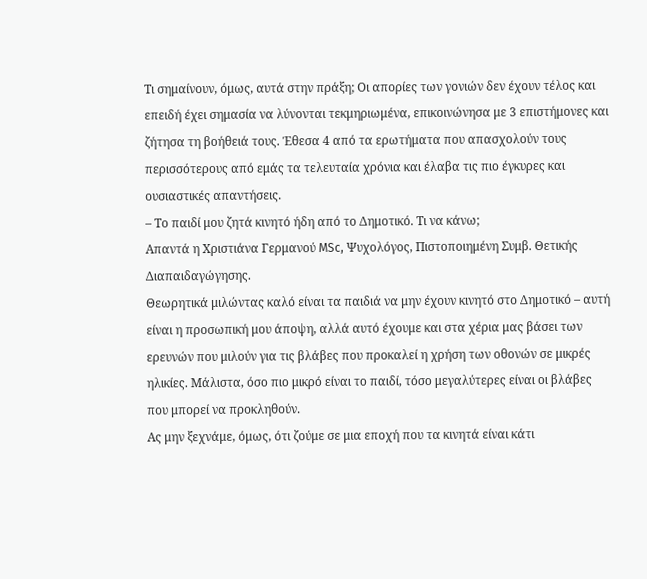Τι σημαίνουν, όμως, αυτά στην πράξη; Οι απορίες των γονιών δεν έχουν τέλος και επειδή έχει σημασία να λύνονται τεκμηριωμένα, επικοινώνησα με 3 επιστήμονες και ζήτησα τη βοήθειά τους. Έθεσα 4 από τα ερωτήματα που απασχολούν τους περισσότερους από εμάς τα τελευταία χρόνια και έλαβα τις πιο έγκυρες και ουσιαστικές απαντήσεις.
– Το παιδί μου ζητά κινητό ήδη από το Δημοτικό. Τι να κάνω;
Απαντά η Χριστιάνα Γερμανού MSc, Ψυχολόγος, Πιστοποιημένη Συμβ. Θετικής Διαπαιδαγώγησης.
Θεωρητικά μιλώντας καλό είναι τα παιδιά να μην έχουν κινητό στο Δημοτικό – αυτή είναι η προσωπική μου άποψη, αλλά αυτό έχουμε και στα χέρια μας βάσει των ερευνών που μιλούν για τις βλάβες που προκαλεί η χρήση των οθονών σε μικρές ηλικίες. Μάλιστα, όσο πιο μικρό είναι το παιδί, τόσο μεγαλύτερες είναι οι βλάβες που μπορεί να προκληθούν.
Ας μην ξεχνάμε, όμως, ότι ζούμε σε μια εποχή που τα κινητά είναι κάτι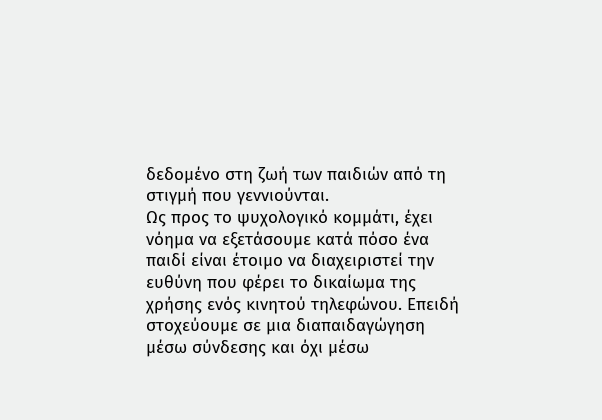δεδομένο στη ζωή των παιδιών από τη στιγμή που γεννιούνται.
Ως προς το ψυχολογικό κομμάτι, έχει νόημα να εξετάσουμε κατά πόσο ένα παιδί είναι έτοιμο να διαχειριστεί την ευθύνη που φέρει το δικαίωμα της χρήσης ενός κινητού τηλεφώνου. Επειδή στοχεύουμε σε μια διαπαιδαγώγηση μέσω σύνδεσης και όχι μέσω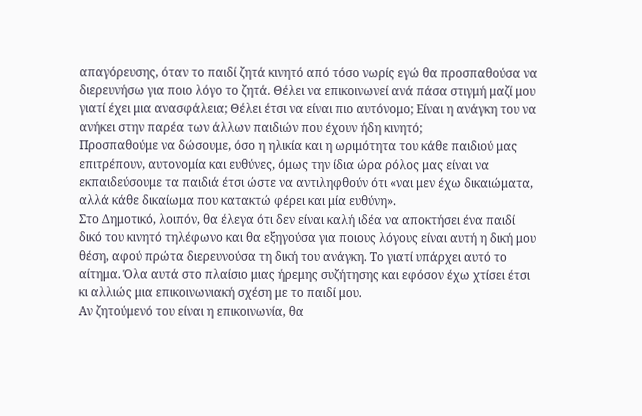απαγόρευσης, όταν το παιδί ζητά κινητό από τόσο νωρίς εγώ θα προσπαθούσα να διερευνήσω για ποιο λόγο το ζητά. Θέλει να επικοινωνεί ανά πάσα στιγμή μαζί μου γιατί έχει μια ανασφάλεια; Θέλει έτσι να είναι πιο αυτόνομο; Είναι η ανάγκη του να ανήκει στην παρέα των άλλων παιδιών που έχουν ήδη κινητό;
Προσπαθούμε να δώσουμε, όσο η ηλικία και η ωριμότητα του κάθε παιδιού μας επιτρέπουν, αυτονομία και ευθύνες, όμως την ίδια ώρα ρόλος μας είναι να εκπαιδεύσουμε τα παιδιά έτσι ώστε να αντιληφθούν ότι «ναι μεν έχω δικαιώματα, αλλά κάθε δικαίωμα που κατακτώ φέρει και μία ευθύνη».
Στο Δημοτικό, λοιπόν, θα έλεγα ότι δεν είναι καλή ιδέα να αποκτήσει ένα παιδί δικό του κινητό τηλέφωνο και θα εξηγούσα για ποιους λόγους είναι αυτή η δική μου θέση, αφού πρώτα διερευνούσα τη δική του ανάγκη. Το γιατί υπάρχει αυτό το αίτημα. Όλα αυτά στο πλαίσιο μιας ήρεμης συζήτησης και εφόσον έχω χτίσει έτσι κι αλλιώς μια επικοινωνιακή σχέση με το παιδί μου.
Αν ζητούμενό του είναι η επικοινωνία, θα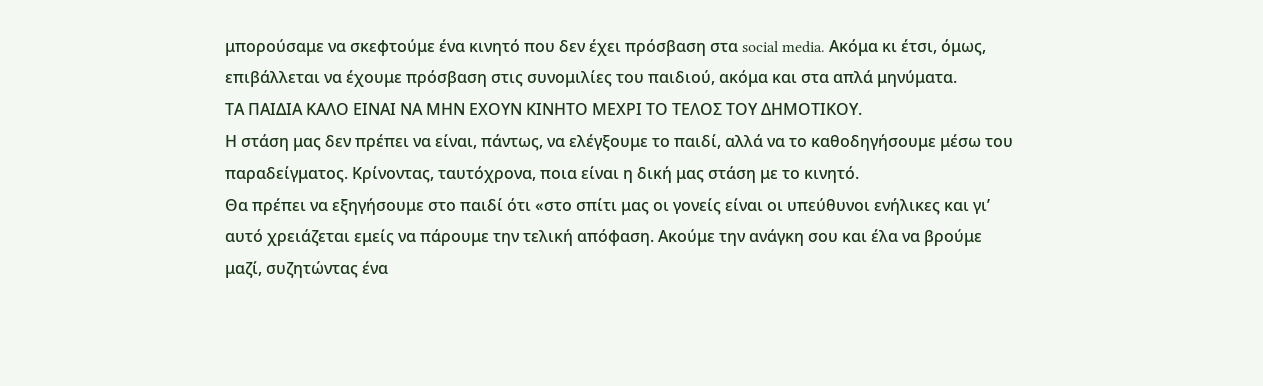μπορούσαμε να σκεφτούμε ένα κινητό που δεν έχει πρόσβαση στα social media. Ακόμα κι έτσι, όμως, επιβάλλεται να έχουμε πρόσβαση στις συνομιλίες του παιδιού, ακόμα και στα απλά μηνύματα.
ΤΑ ΠΑΙΔΙΑ ΚΑΛΟ ΕΙΝΑΙ ΝΑ ΜΗΝ ΕΧΟΥΝ ΚΙΝΗΤΟ ΜΕΧΡΙ ΤΟ ΤΕΛΟΣ ΤΟΥ ΔΗΜΟΤΙΚΟΥ.
Η στάση μας δεν πρέπει να είναι, πάντως, να ελέγξουμε το παιδί, αλλά να το καθοδηγήσουμε μέσω του παραδείγματος. Κρίνοντας, ταυτόχρονα, ποια είναι η δική μας στάση με το κινητό.
Θα πρέπει να εξηγήσουμε στο παιδί ότι «στο σπίτι μας οι γονείς είναι οι υπεύθυνοι ενήλικες και γι’ αυτό χρειάζεται εμείς να πάρουμε την τελική απόφαση. Ακούμε την ανάγκη σου και έλα να βρούμε μαζί, συζητώντας ένα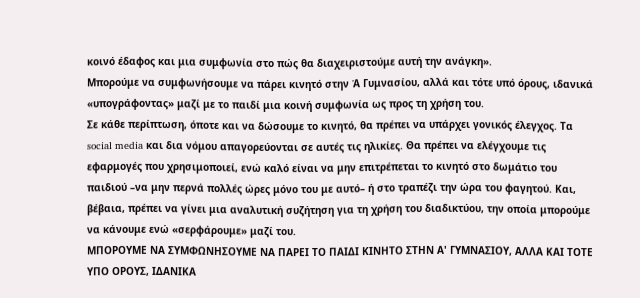κοινό έδαφος και μια συμφωνία στο πώς θα διαχειριστούμε αυτή την ανάγκη».
Μπορούμε να συμφωνήσουμε να πάρει κινητό στην Ά Γυμνασίου, αλλά και τότε υπό όρους, ιδανικά «υπογράφοντας» μαζί με το παιδί μια κοινή συμφωνία ως προς τη χρήση του.
Σε κάθε περίπτωση, όποτε και να δώσουμε το κινητό, θα πρέπει να υπάρχει γονικός έλεγχος. Τα social media και δια νόμου απαγορεύονται σε αυτές τις ηλικίες. Θα πρέπει να ελέγχουμε τις εφαρμογές που χρησιμοποιεί, ενώ καλό είναι να μην επιτρέπεται το κινητό στο δωμάτιο του παιδιού –να μην περνά πολλές ώρες μόνο του με αυτό– ή στο τραπέζι την ώρα του φαγητού. Και, βέβαια, πρέπει να γίνει μια αναλυτική συζήτηση για τη χρήση του διαδικτύου, την οποία μπορούμε να κάνουμε ενώ «σερφάρουμε» μαζί του.
ΜΠΟΡΟΥΜΕ ΝΑ ΣΥΜΦΩΝΗΣΟΥΜΕ ΝΑ ΠΑΡΕΙ ΤΟ ΠΑΙΔΙ ΚΙΝΗΤΟ ΣΤΗΝ Α' ΓΥΜΝΑΣΙΟΥ, ΑΛΛΑ ΚΑΙ ΤΟΤΕ ΥΠΟ ΟΡΟΥΣ, ΙΔΑΝΙΚΑ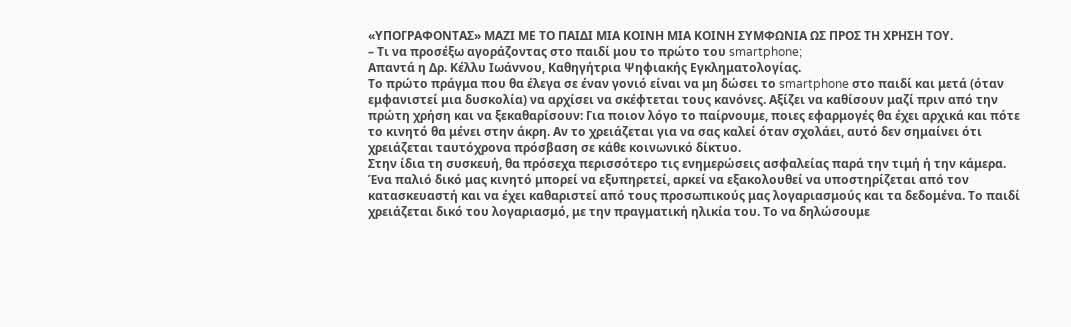«ΥΠΟΓΡΑΦΟΝΤΑΣ» ΜΑΖΙ ΜΕ ΤΟ ΠΑΙΔΙ ΜΙΑ ΚΟΙΝΗ ΜΙΑ ΚΟΙΝΗ ΣΥΜΦΩΝΙΑ ΩΣ ΠΡΟΣ ΤΗ ΧΡΗΣΗ ΤΟΥ.
– Τι να προσέξω αγοράζοντας στο παιδί μου το πρώτο του smartphone;
Απαντά η Δρ. Κέλλυ Ιωάννου, Καθηγήτρια Ψηφιακής Εγκληματολογίας.
Το πρώτο πράγμα που θα έλεγα σε έναν γονιό είναι να μη δώσει το smartphone στο παιδί και μετά (όταν εμφανιστεί μια δυσκολία) να αρχίσει να σκέφτεται τους κανόνες. Αξίζει να καθίσουν μαζί πριν από την πρώτη χρήση και να ξεκαθαρίσουν: Για ποιον λόγο το παίρνουμε, ποιες εφαρμογές θα έχει αρχικά και πότε το κινητό θα μένει στην άκρη. Αν το χρειάζεται για να σας καλεί όταν σχολάει, αυτό δεν σημαίνει ότι χρειάζεται ταυτόχρονα πρόσβαση σε κάθε κοινωνικό δίκτυο.
Στην ίδια τη συσκευή, θα πρόσεχα περισσότερο τις ενημερώσεις ασφαλείας παρά την τιμή ή την κάμερα. Ένα παλιό δικό μας κινητό μπορεί να εξυπηρετεί, αρκεί να εξακολουθεί να υποστηρίζεται από τον κατασκευαστή και να έχει καθαριστεί από τους προσωπικούς μας λογαριασμούς και τα δεδομένα. Το παιδί χρειάζεται δικό του λογαριασμό, με την πραγματική ηλικία του. Το να δηλώσουμε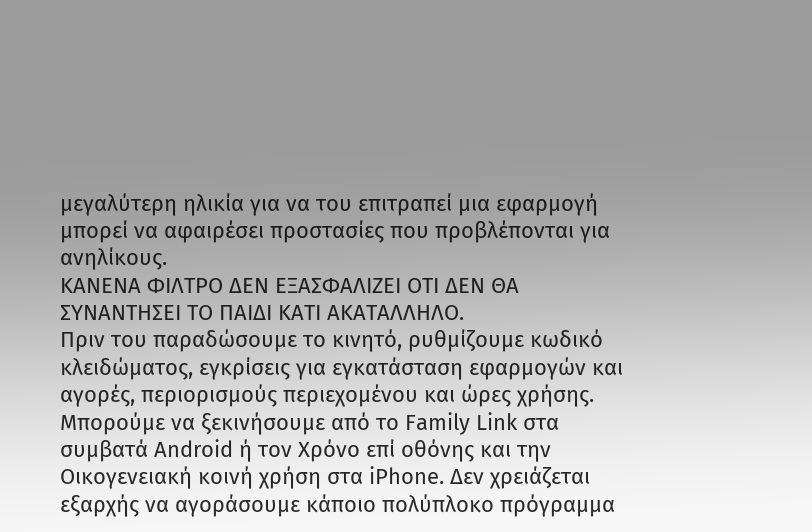μεγαλύτερη ηλικία για να του επιτραπεί μια εφαρμογή μπορεί να αφαιρέσει προστασίες που προβλέπονται για ανηλίκους.
ΚΑΝΕΝΑ ΦΙΛΤΡΟ ΔΕΝ ΕΞΑΣΦΑΛΙΖΕΙ ΟΤΙ ΔΕΝ ΘΑ ΣΥΝΑΝΤΗΣΕΙ ΤΟ ΠΑΙΔΙ ΚΑΤΙ ΑΚΑΤΑΛΛΗΛΟ.
Πριν του παραδώσουμε το κινητό, ρυθμίζουμε κωδικό κλειδώματος, εγκρίσεις για εγκατάσταση εφαρμογών και αγορές, περιορισμούς περιεχομένου και ώρες χρήσης. Μπορούμε να ξεκινήσουμε από το Family Link στα συμβατά Android ή τον Χρόνο επί οθόνης και την Οικογενειακή κοινή χρήση στα iPhone. Δεν χρειάζεται εξαρχής να αγοράσουμε κάποιο πολύπλοκο πρόγραμμα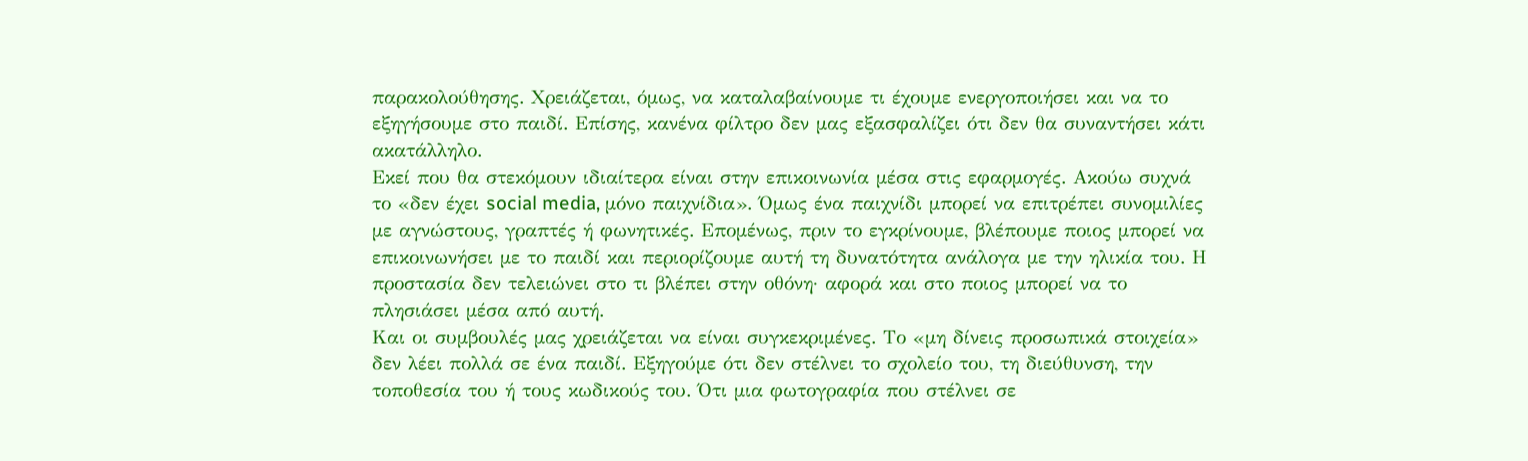παρακολούθησης. Χρειάζεται, όμως, να καταλαβαίνουμε τι έχουμε ενεργοποιήσει και να το εξηγήσουμε στο παιδί. Επίσης, κανένα φίλτρο δεν μας εξασφαλίζει ότι δεν θα συναντήσει κάτι ακατάλληλο.
Εκεί που θα στεκόμουν ιδιαίτερα είναι στην επικοινωνία μέσα στις εφαρμογές. Ακούω συχνά το «δεν έχει social media, μόνο παιχνίδια». Όμως ένα παιχνίδι μπορεί να επιτρέπει συνομιλίες με αγνώστους, γραπτές ή φωνητικές. Επομένως, πριν το εγκρίνουμε, βλέπουμε ποιος μπορεί να επικοινωνήσει με το παιδί και περιορίζουμε αυτή τη δυνατότητα ανάλογα με την ηλικία του. Η προστασία δεν τελειώνει στο τι βλέπει στην οθόνη· αφορά και στο ποιος μπορεί να το πλησιάσει μέσα από αυτή.
Και οι συμβουλές μας χρειάζεται να είναι συγκεκριμένες. Το «μη δίνεις προσωπικά στοιχεία» δεν λέει πολλά σε ένα παιδί. Εξηγούμε ότι δεν στέλνει το σχολείο του, τη διεύθυνση, την τοποθεσία του ή τους κωδικούς του. Ότι μια φωτογραφία που στέλνει σε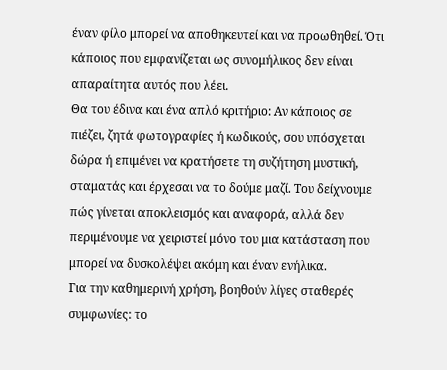έναν φίλο μπορεί να αποθηκευτεί και να προωθηθεί. Ότι κάποιος που εμφανίζεται ως συνομήλικος δεν είναι απαραίτητα αυτός που λέει.
Θα του έδινα και ένα απλό κριτήριο: Αν κάποιος σε πιέζει, ζητά φωτογραφίες ή κωδικούς, σου υπόσχεται δώρα ή επιμένει να κρατήσετε τη συζήτηση μυστική, σταματάς και έρχεσαι να το δούμε μαζί. Του δείχνουμε πώς γίνεται αποκλεισμός και αναφορά, αλλά δεν περιμένουμε να χειριστεί μόνο του μια κατάσταση που μπορεί να δυσκολέψει ακόμη και έναν ενήλικα.
Για την καθημερινή χρήση, βοηθούν λίγες σταθερές συμφωνίες: το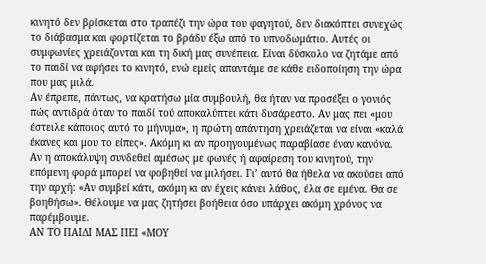κινητό δεν βρίσκεται στο τραπέζι την ώρα του φαγητού, δεν διακόπτει συνεχώς το διάβασμα και φορτίζεται το βράδυ έξω από το υπνοδωμάτιο. Αυτές οι συμφωνίες χρειάζονται και τη δική μας συνέπεια. Είναι δύσκολο να ζητάμε από το παιδί να αφήσει το κινητό, ενώ εμείς απαντάμε σε κάθε ειδοποίηση την ώρα που μας μιλά.
Αν έπρεπε, πάντως, να κρατήσω μία συμβουλή, θα ήταν να προσέξει ο γονιός πώς αντιδρά όταν το παιδί τού αποκαλύπτει κάτι δυσάρεστο. Αν μας πει «μου έστειλε κάποιος αυτό το μήνυμα», η πρώτη απάντηση χρειάζεται να είναι «καλά έκανες και μου το είπες». Ακόμη κι αν προηγουμένως παραβίασε έναν κανόνα.
Αν η αποκάλυψη συνδεθεί αμέσως με φωνές ή αφαίρεση του κινητού, την επόμενη φορά μπορεί να φοβηθεί να μιλήσει. Γι’ αυτό θα ήθελα να ακούσει από την αρχή: «Αν συμβεί κάτι, ακόμη κι αν έχεις κάνει λάθος, έλα σε εμένα. Θα σε βοηθήσω». Θέλουμε να μας ζητήσει βοήθεια όσο υπάρχει ακόμη χρόνος να παρέμβουμε.
ΑΝ ΤΟ ΠΑΙΔΙ ΜΑΣ ΠΕΙ «ΜΟΥ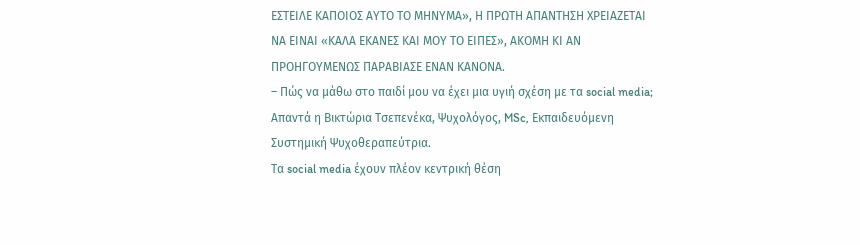ΕΣΤΕΙΛΕ ΚΑΠΟΙΟΣ ΑΥΤΟ ΤΟ ΜΗΝΥΜΑ», Η ΠΡΩΤΗ ΑΠΑΝΤΗΣΗ ΧΡΕΙΑΖΕΤΑΙ ΝΑ ΕΙΝΑΙ «ΚΑΛΑ ΕΚΑΝΕΣ ΚΑΙ ΜΟΥ ΤΟ ΕΙΠΕΣ», ΑΚΟΜΗ ΚΙ ΑΝ ΠΡΟΗΓΟΥΜΕΝΩΣ ΠΑΡΑΒΙΑΣΕ ΕΝΑΝ ΚΑΝΟΝΑ.
– Πώς να μάθω στο παιδί μου να έχει μια υγιή σχέση με τα social media;
Απαντά η Βικτώρια Τσεπενέκα, Ψυχολόγος, MSc, Εκπαιδευόμενη Συστημική Ψυχοθεραπεύτρια.
Τα social media έχουν πλέον κεντρική θέση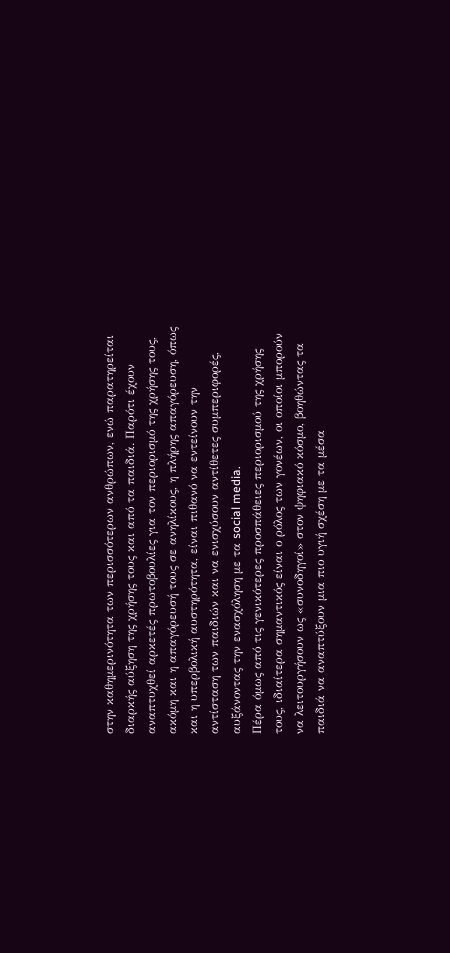στην καθημερινότητα των περισσότερων ανθρώπων, ενώ παρατηρείται διαρκής αύξηση της χρήσης τους και από τα παιδιά. Παρότι έχουν αναπτυχθεί αρκετές πρωτοβουλίες για τον περιορισμό της χρήσης τους, ακόμη και η απαγόρευσή τους σε ανηλίκους, η πλήρης απαγόρευση, όπως και η υπερβολική αυστηρότητα, είναι πιθανό να εντείνουν την αντίσταση των παιδιών και να ενισχύσουν αντίθετες συμπεριφορές, αυξάνοντας την ενασχόληση με τα social media.
Πέρα όμως από τις γενικότερες προσπάθειες περιορισμού της χρήσης τους, ιδιαίτερα σημαντικός είναι ο ρόλος των γονέων, οι οποίοι μπορούν να λειτουργήσουν ως «συνοδηγοί» στον ψηφιακό κόσμο, βοηθώντας τα παιδιά να αναπτύξουν μια πιο υγιή σχέση με τα μέσα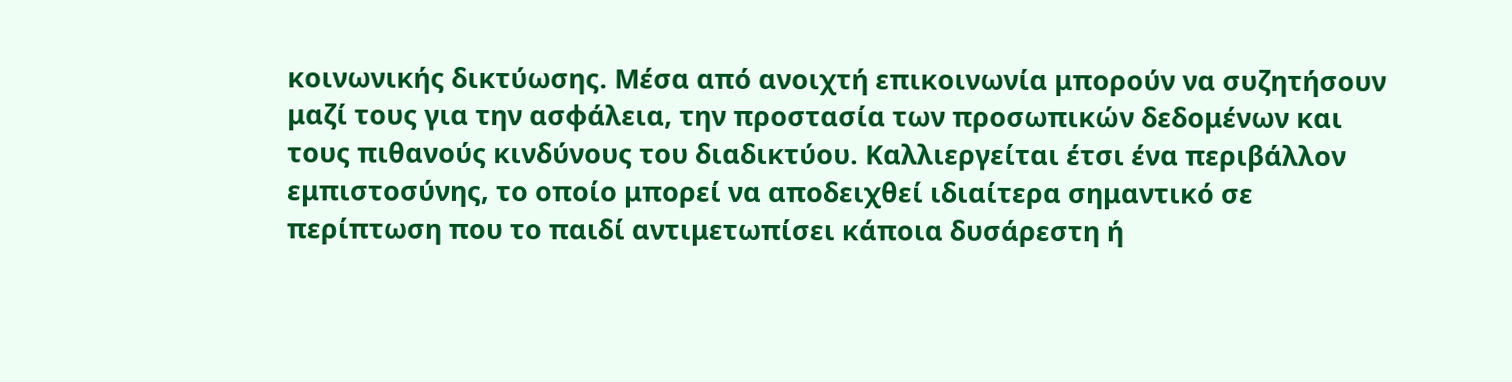κοινωνικής δικτύωσης. Μέσα από ανοιχτή επικοινωνία μπορούν να συζητήσουν μαζί τους για την ασφάλεια, την προστασία των προσωπικών δεδομένων και τους πιθανούς κινδύνους του διαδικτύου. Καλλιεργείται έτσι ένα περιβάλλον εμπιστοσύνης, το οποίο μπορεί να αποδειχθεί ιδιαίτερα σημαντικό σε περίπτωση που το παιδί αντιμετωπίσει κάποια δυσάρεστη ή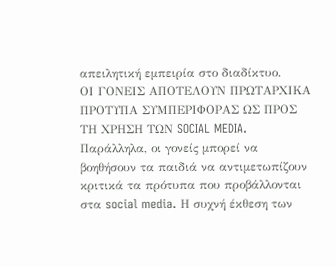απειλητική εμπειρία στο διαδίκτυο.
ΟΙ ΓΟΝΕΙΣ ΑΠΟΤΕΛΟΥΝ ΠΡΩΤΑΡΧΙΚΑ ΠΡΟΤΥΠΑ ΣΥΜΠΕΡΙΦΟΡΑΣ ΩΣ ΠΡΟΣ ΤΗ ΧΡΗΣΗ ΤΩΝ SOCIAL MEDIA.
Παράλληλα, οι γονείς μπορεί να βοηθήσουν τα παιδιά να αντιμετωπίζουν κριτικά τα πρότυπα που προβάλλονται στα social media. Η συχνή έκθεση των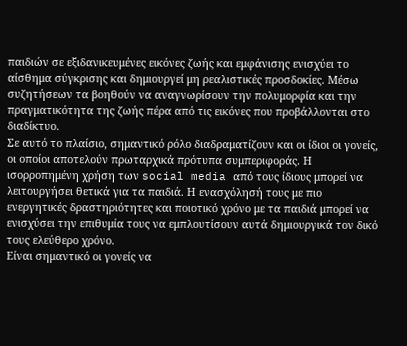παιδιών σε εξιδανικευμένες εικόνες ζωής και εμφάνισης ενισχύει το αίσθημα σύγκρισης και δημιουργεί μη ρεαλιστικές προσδοκίες. Μέσω συζητήσεων τα βοηθούν να αναγνωρίσουν την πολυμορφία και την πραγματικότητα της ζωής πέρα από τις εικόνες που προβάλλονται στο διαδίκτυο.
Σε αυτό το πλαίσιο, σημαντικό ρόλο διαδραματίζουν και οι ίδιοι οι γονείς, οι οποίοι αποτελούν πρωταρχικά πρότυπα συμπεριφοράς. Η ισορροπημένη χρήση των social media από τους ίδιους μπορεί να λειτουργήσει θετικά για τα παιδιά. Η ενασχόλησή τους με πιο ενεργητικές δραστηριότητες και ποιοτικό χρόνο με τα παιδιά μπορεί να ενισχύσει την επιθυμία τους να εμπλουτίσουν αυτά δημιουργικά τον δικό τους ελεύθερο χρόνο.
Είναι σημαντικό οι γονείς να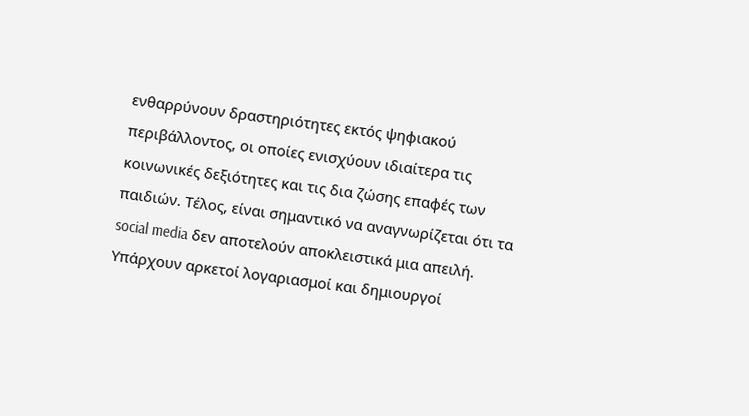ενθαρρύνουν δραστηριότητες εκτός ψηφιακού περιβάλλοντος, οι οποίες ενισχύουν ιδιαίτερα τις κοινωνικές δεξιότητες και τις δια ζώσης επαφές των παιδιών. Τέλος, είναι σημαντικό να αναγνωρίζεται ότι τα social media δεν αποτελούν αποκλειστικά μια απειλή. Υπάρχουν αρκετοί λογαριασμοί και δημιουργοί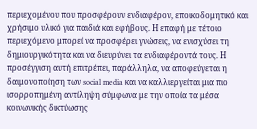περιεχομένου που προσφέρουν ενδιαφέρον, εποικοδομητικό και χρήσιμο υλικό για παιδιά και εφήβους. Η επαφή με τέτοιο περιεχόμενο μπορεί να προσφέρει γνώσεις, να ενισχύσει τη δημιουργικότητα και να διευρύνει τα ενδιαφέροντά τους. Η προσέγγιση αυτή επιτρέπει, παράλληλα, να αποφεύγεται η δαιμονοποίηση των social media και να καλλιεργείται μια πιο ισορροπημένη αντίληψη σύμφωνα με την οποία τα μέσα κοινωνικής δικτύωσης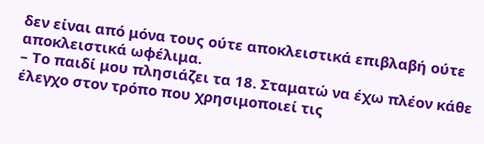δεν είναι από μόνα τους ούτε αποκλειστικά επιβλαβή ούτε αποκλειστικά ωφέλιμα.
– Το παιδί μου πλησιάζει τα 18. Σταματώ να έχω πλέον κάθε έλεγχο στον τρόπο που χρησιμοποιεί τις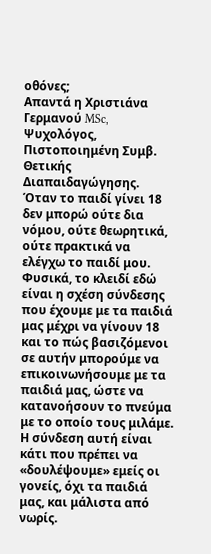οθόνες;
Απαντά η Χριστιάνα Γερμανού MSc, Ψυχολόγος, Πιστοποιημένη Συμβ. Θετικής Διαπαιδαγώγησης.
Όταν το παιδί γίνει 18 δεν μπορώ ούτε δια νόμου, ούτε θεωρητικά, ούτε πρακτικά να ελέγχω το παιδί μου. Φυσικά, το κλειδί εδώ είναι η σχέση σύνδεσης που έχουμε με τα παιδιά μας μέχρι να γίνουν 18 και το πώς βασιζόμενοι σε αυτήν μπορούμε να επικοινωνήσουμε με τα παιδιά μας, ώστε να κατανοήσουν το πνεύμα με το οποίο τους μιλάμε. Η σύνδεση αυτή είναι κάτι που πρέπει να «δουλέψουμε» εμείς οι γονείς, όχι τα παιδιά μας, και μάλιστα από νωρίς.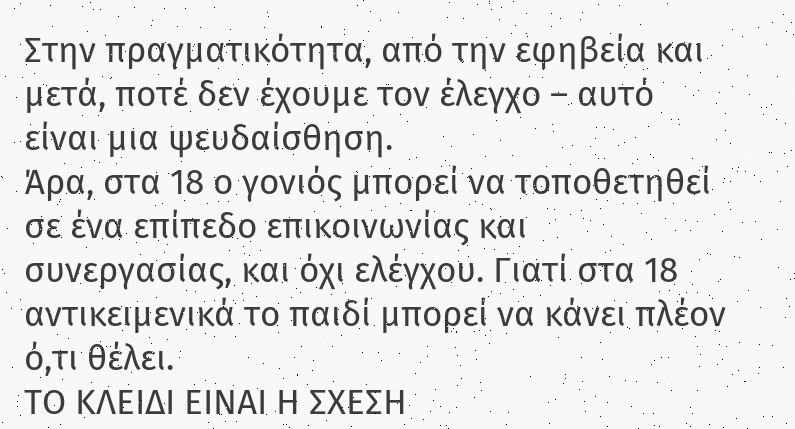Στην πραγματικότητα, από την εφηβεία και μετά, ποτέ δεν έχουμε τον έλεγχο – αυτό είναι μια ψευδαίσθηση.
Άρα, στα 18 ο γονιός μπορεί να τοποθετηθεί σε ένα επίπεδο επικοινωνίας και συνεργασίας, και όχι ελέγχου. Γιατί στα 18 αντικειμενικά το παιδί μπορεί να κάνει πλέον ό,τι θέλει.
ΤΟ ΚΛΕΙΔΙ ΕΙΝΑΙ Η ΣΧΕΣΗ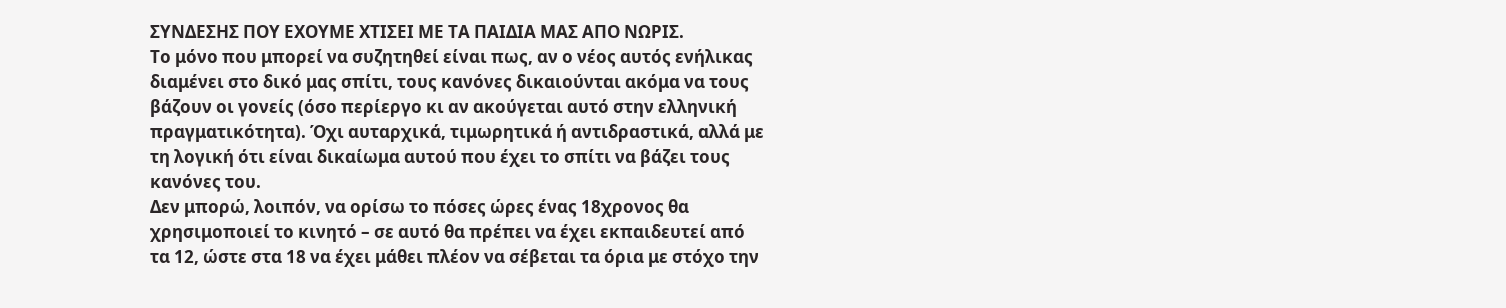ΣΥΝΔΕΣΗΣ ΠΟΥ ΕΧΟΥΜΕ ΧΤΙΣΕΙ ΜΕ ΤΑ ΠΑΙΔΙΑ ΜΑΣ ΑΠΟ ΝΩΡΙΣ.
Το μόνο που μπορεί να συζητηθεί είναι πως, αν ο νέος αυτός ενήλικας διαμένει στο δικό μας σπίτι, τους κανόνες δικαιούνται ακόμα να τους βάζουν οι γονείς (όσο περίεργο κι αν ακούγεται αυτό στην ελληνική πραγματικότητα). Όχι αυταρχικά, τιμωρητικά ή αντιδραστικά, αλλά με τη λογική ότι είναι δικαίωμα αυτού που έχει το σπίτι να βάζει τους κανόνες του.
Δεν μπορώ, λοιπόν, να ορίσω το πόσες ώρες ένας 18χρονος θα χρησιμοποιεί το κινητό – σε αυτό θα πρέπει να έχει εκπαιδευτεί από τα 12, ώστε στα 18 να έχει μάθει πλέον να σέβεται τα όρια με στόχο την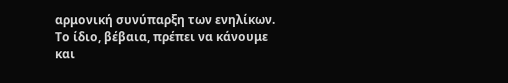αρμονική συνύπαρξη των ενηλίκων. Το ίδιο, βέβαια, πρέπει να κάνουμε και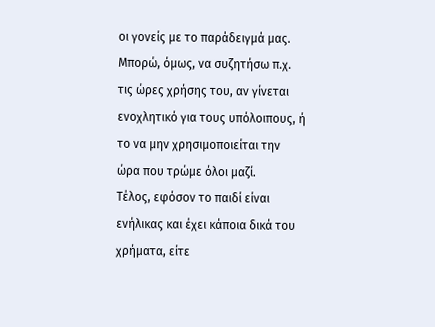οι γονείς με το παράδειγμά μας. Μπορώ, όμως, να συζητήσω π.χ. τις ώρες χρήσης του, αν γίνεται ενοχλητικό για τους υπόλοιπους, ή το να μην χρησιμοποιείται την ώρα που τρώμε όλοι μαζί.
Τέλος, εφόσον το παιδί είναι ενήλικας και έχει κάποια δικά του χρήματα, είτε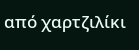από χαρτζιλίκι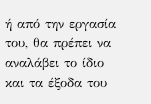ή από την εργασία του, θα πρέπει να αναλάβει το ίδιο και τα έξοδα του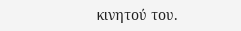κινητού του.